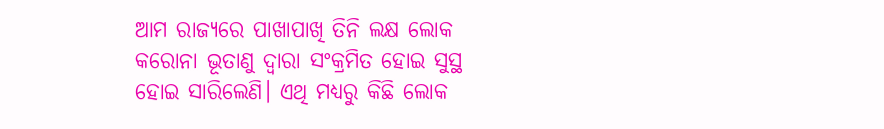ଆମ ରାଜ୍ୟରେ ପାଖାପାଖି ତିନି ଲକ୍ଷ ଲୋକ କରୋନା ଭୂତାଣୁ ଦ୍ଵାରା ସଂକ୍ରମିତ ହୋଇ ସୁସ୍ଥ ହୋଇ ସାରିଲେଣି। ଏଥି ମଧ୍ୟରୁ କିଛି ଲୋକ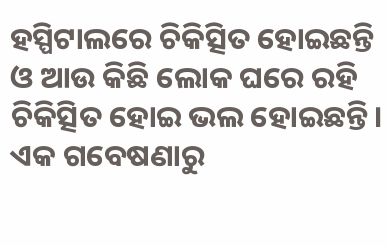ହସ୍ପିଟାଲରେ ଚିକିତ୍ସିତ ହୋଇଛନ୍ତି ଓ ଆଉ କିଛି ଲୋକ ଘରେ ରହି ଚିକିତ୍ସିତ ହୋଇ ଭଲ ହୋଇଛନ୍ତି। ଏକ ଗବେଷଣାରୁ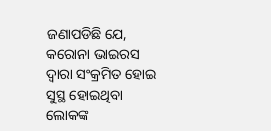ଜଣାପଡିଛି ଯେ, କରୋନା ଭାଇରସ ଦ୍ଵାରା ସଂକ୍ରମିତ ହୋଇ ସୁସ୍ଥ ହୋଇଥିବା ଲୋକଙ୍କ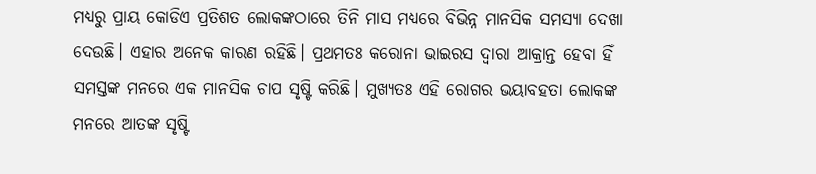ମଧ୍ୟରୁ ପ୍ରାୟ କୋଡିଏ ପ୍ରତିଶତ ଲୋକଙ୍କଠାରେ ତିନି ମାସ ମଧ୍ୟରେ ବିଭିନ୍ନ ମାନସିକ ସମସ୍ୟା ଦେଖା ଦେଉଛି। ଏହାର ଅନେକ କାରଣ ରହିଛି। ପ୍ରଥମତଃ କରୋନା ଭାଇରସ ଦ୍ଵାରା ଆକ୍ରାନ୍ତ ହେବା ହିଁ ସମସ୍ତଙ୍କ ମନରେ ଏକ ମାନସିକ ଚାପ ସୃଷ୍ଟି କରିଛି। ମୁଖ୍ୟତଃ ଏହି ରୋଗର ଭୟାବହତା ଲୋକଙ୍କ ମନରେ ଆତଙ୍କ ସୃଷ୍ଟି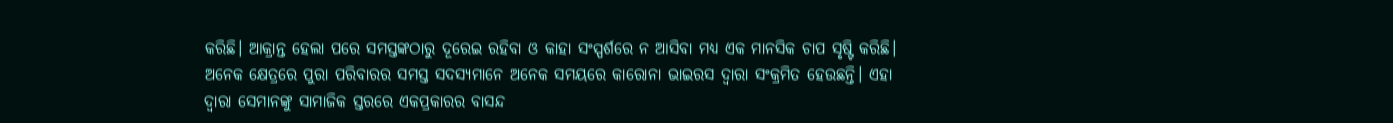କରିଛି। ଆକ୍ରାନ୍ତ ହେଲା ପରେ ସମସ୍ତଙ୍କଠାରୁ ଦୂରେଇ ରହିବା ଓ କାହା ସଂସ୍ପର୍ଶରେ ନ ଆସିବା ମଧ୍ୟ ଏକ ମାନସିକ ଚାପ ସୃଷ୍ଟି କରିଛି। ଅନେକ କ୍ଷେତ୍ରରେ ପୁରା ପରିବାରର ସମସ୍ତ ସଦସ୍ୟମାନେ ଅନେକ ସମୟରେ କାରୋନା ଭାଇରସ ଦ୍ଵାରା ସଂକ୍ରମିତ ହେଉଛନ୍ତି। ଏହା ଦ୍ୱାରା ସେମାନଙ୍କୁ ସାମାଜିକ ସ୍ତରରେ ଏକପ୍ରକାରର ବାସନ୍ଦ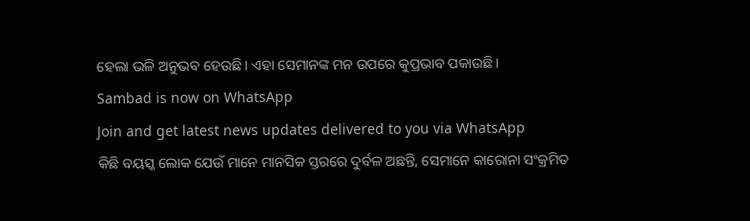ହେଲା ଭଳି ଅନୁଭବ ହେଉଛି। ଏହା ସେମାନଙ୍କ ମନ ଉପରେ କୁପ୍ରଭାବ ପକାଉଛି।
Sambad is now on WhatsApp
Join and get latest news updates delivered to you via WhatsApp
କିଛି ବୟସ୍କ ଲୋକ ଯେଉଁ ମାନେ ମାନସିକ ସ୍ତରରେ ଦୁର୍ବଳ ଅଛନ୍ତି, ସେମାନେ କାରୋନା ସଂକ୍ରମିତ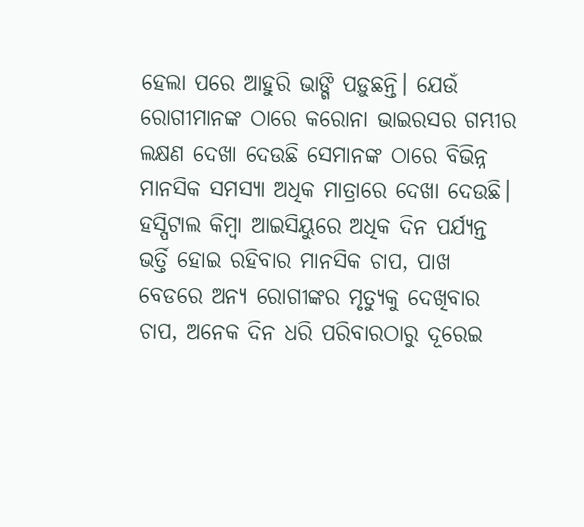ହେଲା ପରେ ଆହୁରି ଭାଙ୍ଗି ପଡ଼ୁଛନ୍ତି। ଯେଉଁ ରୋଗୀମାନଙ୍କ ଠାରେ କରୋନା ଭାଇରସର ଗମ୍ଭୀର ଲକ୍ଷଣ ଦେଖା ଦେଉଛି ସେମାନଙ୍କ ଠାରେ ବିଭିନ୍ନ ମାନସିକ ସମସ୍ୟା ଅଧିକ ମାତ୍ରାରେ ଦେଖା ଦେଉଛି। ହସ୍ପିଟାଲ କିମ୍ବା ଆଇସିୟୁରେ ଅଧିକ ଦିନ ପର୍ଯ୍ୟନ୍ତ ଭର୍ତ୍ତି ହୋଇ ରହିବାର ମାନସିକ ଚାପ, ପାଖ ବେଡରେ ଅନ୍ୟ ରୋଗୀଙ୍କର ମୃତ୍ୟୁକୁ ଦେଖିବାର ଚାପ, ଅନେକ ଦିନ ଧରି ପରିବାରଠାରୁ ଦୂରେଇ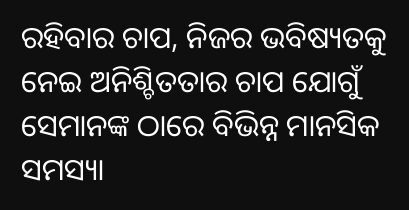ରହିବାର ଚାପ, ନିଜର ଭବିଷ୍ୟତକୁ ନେଇ ଅନିଶ୍ଚିତତାର ଚାପ ଯୋଗୁଁ ସେମାନଙ୍କ ଠାରେ ବିଭିନ୍ନ ମାନସିକ ସମସ୍ୟା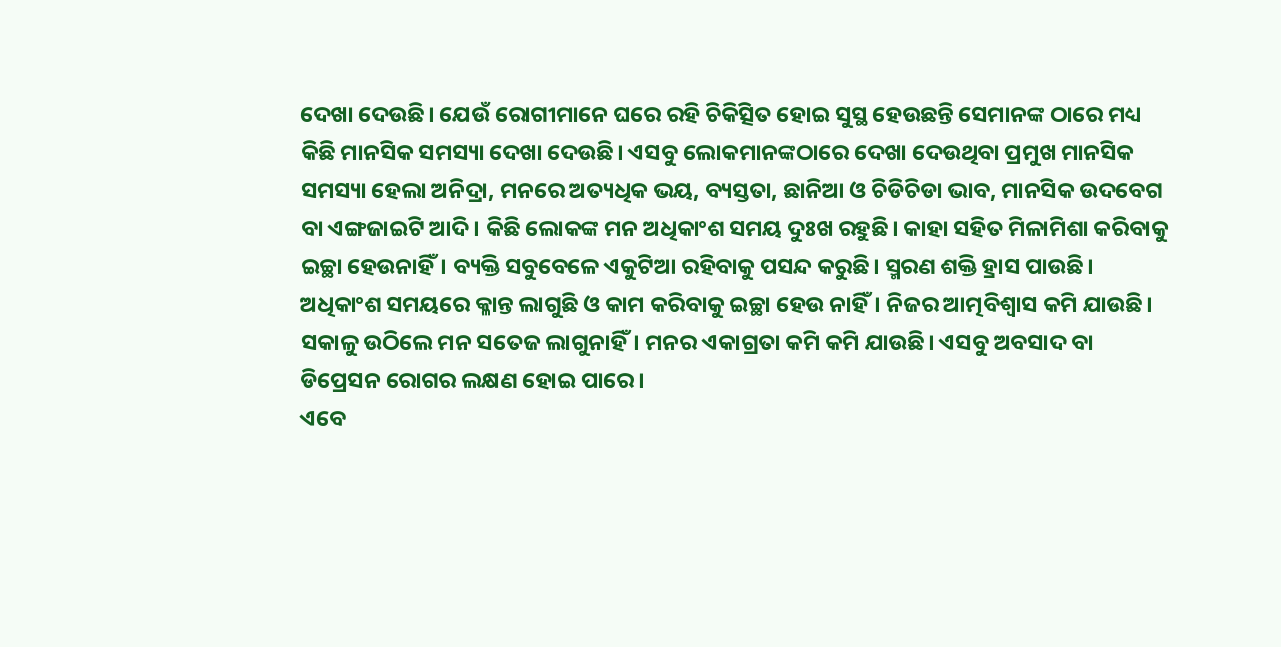ଦେଖା ଦେଉଛି। ଯେଉଁ ରୋଗୀମାନେ ଘରେ ରହି ଚିକିତ୍ସିତ ହୋଇ ସୁସ୍ଥ ହେଉଛନ୍ତି ସେମାନଙ୍କ ଠାରେ ମଧ୍ୟ କିଛି ମାନସିକ ସମସ୍ୟା ଦେଖା ଦେଉଛି। ଏସବୁ ଲୋକମାନଙ୍କଠାରେ ଦେଖା ଦେଉଥିବା ପ୍ରମୁଖ ମାନସିକ ସମସ୍ୟା ହେଲା ଅନିଦ୍ରା, ମନରେ ଅତ୍ୟଧିକ ଭୟ, ବ୍ୟସ୍ତତା, ଛାନିଆ ଓ ଚିଡିଚିଡା ଭାବ, ମାନସିକ ଉଦବେଗ ବା ଏଙ୍ଗଜାଇଟି ଆଦି। କିଛି ଲୋକଙ୍କ ମନ ଅଧିକାଂଶ ସମୟ ଦୁଃଖ ରହୁଛି। କାହା ସହିତ ମିଳାମିଶା କରିବାକୁ ଇଚ୍ଛା ହେଉନାହିଁ। ବ୍ୟକ୍ତି ସବୁବେଳେ ଏକୁଟିଆ ରହିବାକୁ ପସନ୍ଦ କରୁଛି। ସ୍ମରଣ ଶକ୍ତି ହ୍ରାସ ପାଉଛି। ଅଧିକାଂଶ ସମୟରେ କ୍ଳାନ୍ତ ଲାଗୁଛି ଓ କାମ କରିବାକୁ ଇଚ୍ଛା ହେଉ ନାହିଁ। ନିଜର ଆତ୍ମବିଶ୍ଵାସ କମି ଯାଉଛି। ସକାଳୁ ଉଠିଲେ ମନ ସତେଜ ଲାଗୁନାହିଁ। ମନର ଏକାଗ୍ରତା କମି କମି ଯାଉଛି। ଏସବୁ ଅବସାଦ ବା ଡିପ୍ରେସନ ରୋଗର ଲକ୍ଷଣ ହୋଇ ପାରେ।
ଏବେ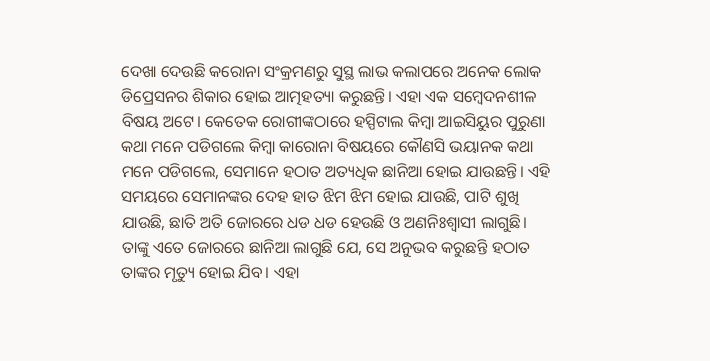ଦେଖା ଦେଉଛି କରୋନା ସଂକ୍ରମଣରୁ ସୁସ୍ଥ ଲାଭ କଲାପରେ ଅନେକ ଲୋକ ଡିପ୍ରେସନର ଶିକାର ହୋଇ ଆତ୍ମହତ୍ୟା କରୁଛନ୍ତି। ଏହା ଏକ ସମ୍ବେଦନଶୀଳ ବିଷୟ ଅଟେ। କେତେକ ରୋଗୀଙ୍କଠାରେ ହସ୍ପିଟାଲ କିମ୍ବା ଆଇସିୟୁର ପୁରୁଣା କଥା ମନେ ପଡିଗଲେ କିମ୍ବା କାରୋନା ବିଷୟରେ କୌଣସି ଭୟାନକ କଥା ମନେ ପଡିଗଲେ, ସେମାନେ ହଠାତ ଅତ୍ୟଧିକ ଛାନିଆ ହୋଇ ଯାଉଛନ୍ତି। ଏହି ସମୟରେ ସେମାନଙ୍କର ଦେହ ହାତ ଝିମ ଝିମ ହୋଇ ଯାଉଛି, ପାଟି ଶୁଖି ଯାଉଛି, ଛାତି ଅତି ଜୋରରେ ଧଡ ଧଡ ହେଉଛି ଓ ଅଣନିଃଶ୍ଵାସୀ ଲାଗୁଛି। ତାଙ୍କୁ ଏତେ ଜୋରରେ ଛାନିଆ ଲାଗୁଛି ଯେ, ସେ ଅନୁଭବ କରୁଛନ୍ତି ହଠାତ ତାଙ୍କର ମୃତ୍ୟୁ ହୋଇ ଯିବ। ଏହା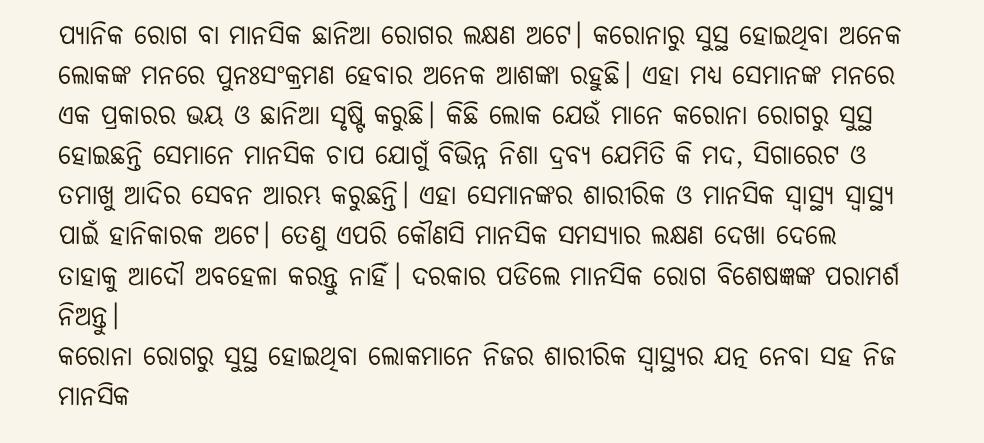ପ୍ୟାନିକ ରୋଗ ବା ମାନସିକ ଛାନିଆ ରୋଗର ଲକ୍ଷଣ ଅଟେ। କରୋନାରୁ ସୁସ୍ଥ ହୋଇଥିବା ଅନେକ ଲୋକଙ୍କ ମନରେ ପୁନଃସଂକ୍ରମଣ ହେବାର ଅନେକ ଆଶଙ୍କା ରହୁଛି। ଏହା ମଧ୍ୟ ସେମାନଙ୍କ ମନରେ ଏକ ପ୍ରକାରର ଭୟ ଓ ଛାନିଆ ସୃଷ୍ଟି କରୁଛି। କିଛି ଲୋକ ଯେଉଁ ମାନେ କରୋନା ରୋଗରୁ ସୁସ୍ଥ ହୋଇଛନ୍ତି ସେମାନେ ମାନସିକ ଚାପ ଯୋଗୁଁ ବିଭିନ୍ନ ନିଶା ଦ୍ରବ୍ୟ ଯେମିତି କି ମଦ, ସିଗାରେଟ ଓ ତମାଖୁ ଆଦିର ସେବନ ଆରମ୍ଭ କରୁଛନ୍ତି। ଏହା ସେମାନଙ୍କର ଶାରୀରିକ ଓ ମାନସିକ ସ୍ୱାସ୍ଥ୍ୟ ସ୍ୱାସ୍ଥ୍ୟ ପାଇଁ ହାନିକାରକ ଅଟେ। ତେଣୁ ଏପରି କୌଣସି ମାନସିକ ସମସ୍ୟାର ଲକ୍ଷଣ ଦେଖା ଦେଲେ ତାହାକୁ ଆଦୌ ଅବହେଳା କରନ୍ତୁ ନାହିଁ। ଦରକାର ପଡିଲେ ମାନସିକ ରୋଗ ବିଶେଷଜ୍ଞଙ୍କ ପରାମର୍ଶ ନିଅନ୍ତୁ।
କରୋନା ରୋଗରୁ ସୁସ୍ଥ ହୋଇଥିବା ଲୋକମାନେ ନିଜର ଶାରୀରିକ ସ୍ଵାସ୍ଥ୍ୟର ଯତ୍ନ ନେବା ସହ ନିଜ ମାନସିକ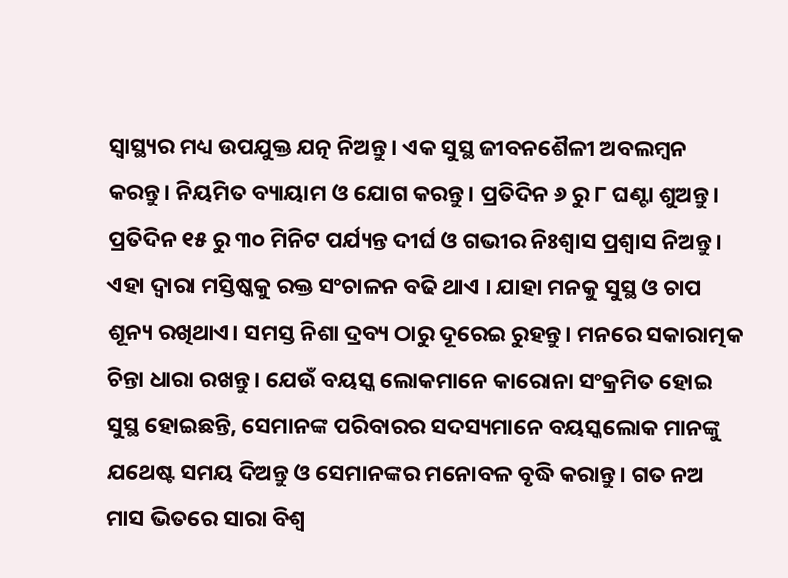ସ୍ଵାସ୍ଥ୍ୟର ମଧ୍ୟ ଉପଯୁକ୍ତ ଯତ୍ନ ନିଅନ୍ତୁ। ଏକ ସୁସ୍ଥ ଜୀବନଶୈଳୀ ଅବଲମ୍ବନ କରନ୍ତୁ। ନିୟମିତ ବ୍ୟାୟାମ ଓ ଯୋଗ କରନ୍ତୁ। ପ୍ରତିଦିନ ୬ ରୁ ୮ ଘଣ୍ଟା ଶୁଅନ୍ତୁ। ପ୍ରତିଦିନ ୧୫ ରୁ ୩୦ ମିନିଟ ପର୍ଯ୍ୟନ୍ତ ଦୀର୍ଘ ଓ ଗଭୀର ନିଃଶ୍ଵାସ ପ୍ରଶ୍ଵାସ ନିଅନ୍ତୁ। ଏହା ଦ୍ଵାରା ମସ୍ତିଷ୍କକୁ ରକ୍ତ ସଂଚାଳନ ବଢି ଥାଏ । ଯାହା ମନକୁ ସୁସ୍ଥ ଓ ଚାପ ଶୂନ୍ୟ ରଖିଥାଏ। ସମସ୍ତ ନିଶା ଦ୍ରବ୍ୟ ଠାରୁ ଦୂରେଇ ରୁହନ୍ତୁ। ମନରେ ସକାରାତ୍ମକ ଚିନ୍ତା ଧାରା ରଖନ୍ତୁ। ଯେଉଁ ବୟସ୍କ ଲୋକମାନେ କାରୋନା ସଂକ୍ରମିତ ହୋଇ ସୁସ୍ଥ ହୋଇଛନ୍ତି, ସେମାନଙ୍କ ପରିବାରର ସଦସ୍ୟମାନେ ବୟସ୍କଲୋକ ମାନଙ୍କୁ ଯଥେଷ୍ଟ ସମୟ ଦିଅନ୍ତୁ ଓ ସେମାନଙ୍କର ମନୋବଳ ବୃଦ୍ଧି କରାନ୍ତୁ। ଗତ ନଅ ମାସ ଭିତରେ ସାରା ବିଶ୍ଵ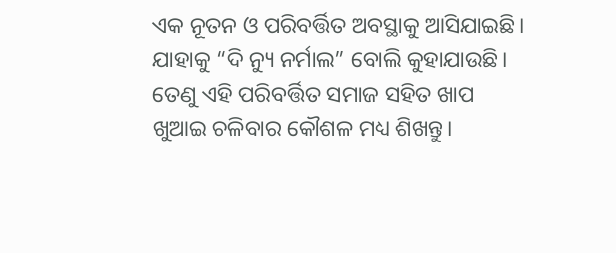ଏକ ନୂତନ ଓ ପରିବର୍ତ୍ତିତ ଅବସ୍ଥାକୁ ଆସିଯାଇଛି। ଯାହାକୁ “ଦି ନ୍ୟୁ ନର୍ମାଲ” ବୋଲି କୁହାଯାଉଛି। ତେଣୁ ଏହି ପରିବର୍ତ୍ତିତ ସମାଜ ସହିତ ଖାପ ଖୁଆଇ ଚଳିବାର କୌଶଳ ମଧ୍ୟ ଶିଖନ୍ତୁ।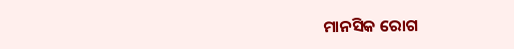ମାନସିକ ରୋଗ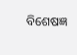ବିଶେଷଜ୍ଞ